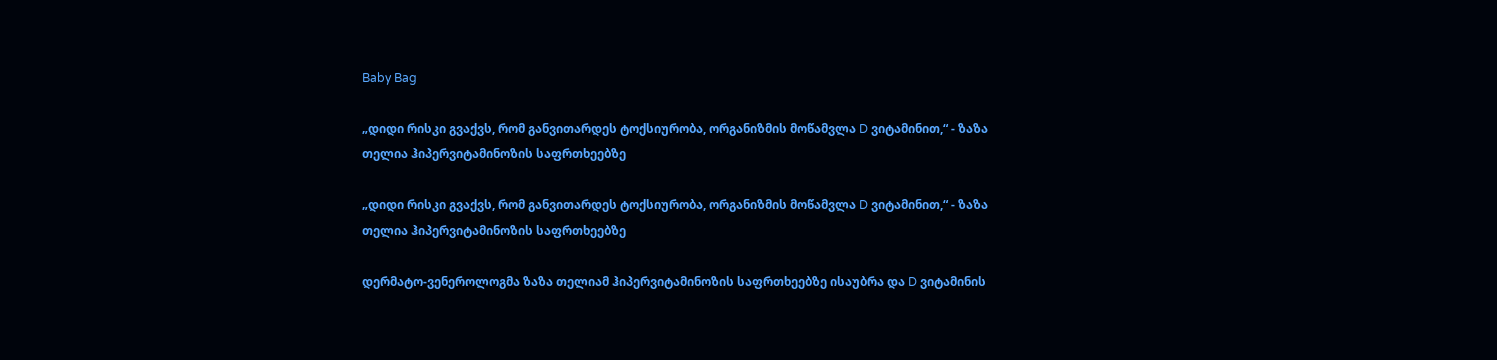Baby Bag

„დიდი რისკი გვაქვს, რომ განვითარდეს ტოქსიურობა, ორგანიზმის მოწამვლა D ვიტამინით,“ - ზაზა თელია ჰიპერვიტამინოზის საფრთხეებზე

„დიდი რისკი გვაქვს, რომ განვითარდეს ტოქსიურობა, ორგანიზმის მოწამვლა D ვიტამინით,“ - ზაზა თელია ჰიპერვიტამინოზის საფრთხეებზე

დერმატო-ვენეროლოგმა ზაზა თელიამ ჰიპერვიტამინოზის საფრთხეებზე ისაუბრა და D ვიტამინის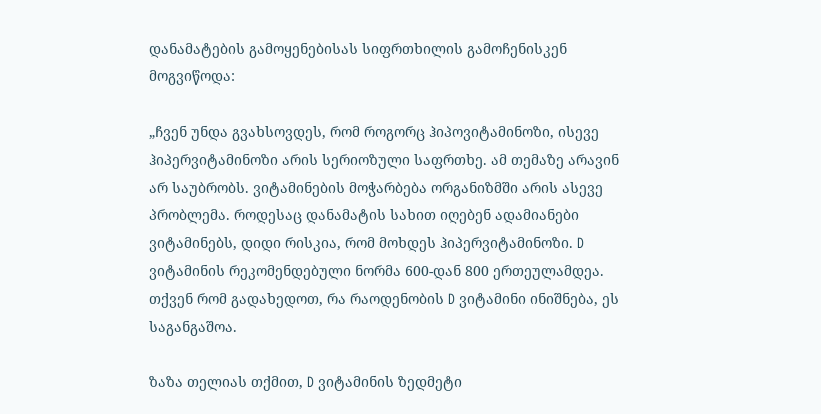დანამატების გამოყენებისას სიფრთხილის გამოჩენისკენ მოგვიწოდა:

„ჩვენ უნდა გვახსოვდეს, რომ როგორც ჰიპოვიტამინოზი, ისევე ჰიპერვიტამინოზი არის სერიოზული საფრთხე. ამ თემაზე არავინ არ საუბრობს. ვიტამინების მოჭარბება ორგანიზმში არის ასევე პრობლემა. როდესაც დანამატის სახით იღებენ ადამიანები ვიტამინებს, დიდი რისკია, რომ მოხდეს ჰიპერვიტამინოზი. D ვიტამინის რეკომენდებული ნორმა 600-დან 800 ერთეულამდეა. თქვენ რომ გადახედოთ, რა რაოდენობის D ვიტამინი ინიშნება, ეს საგანგაშოა.

ზაზა თელიას თქმით, D ვიტამინის ზედმეტი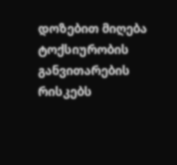დოზებით მიღება ტოქსიურობის განვითარების რისკებს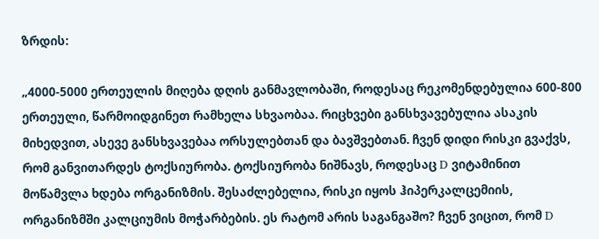ზრდის:

„4000-5000 ერთეულის მიღება დღის განმავლობაში, როდესაც რეკომენდებულია 600-800 ერთეული, წარმოიდგინეთ რამხელა სხვაობაა. რიცხვები განსხვავებულია ასაკის მიხედვით, ასევე განსხვავებაა ორსულებთან და ბავშვებთან. ჩვენ დიდი რისკი გვაქვს, რომ განვითარდეს ტოქსიურობა. ტოქსიურობა ნიშნავს, როდესაც D ვიტამინით მოწამვლა ხდება ორგანიზმის. შესაძლებელია, რისკი იყოს ჰიპერკალცემიის, ორგანიზმში კალციუმის მოჭარბების. ეს რატომ არის საგანგაშო? ჩვენ ვიცით, რომ D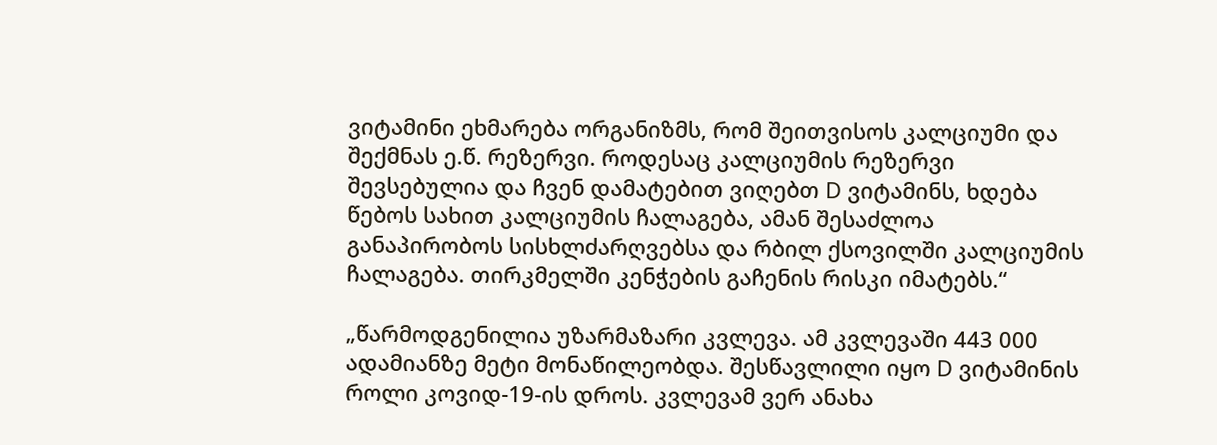ვიტამინი ეხმარება ორგანიზმს, რომ შეითვისოს კალციუმი და შექმნას ე.წ. რეზერვი. როდესაც კალციუმის რეზერვი შევსებულია და ჩვენ დამატებით ვიღებთ D ვიტამინს, ხდება წებოს სახით კალციუმის ჩალაგება, ამან შესაძლოა განაპირობოს სისხლძარღვებსა და რბილ ქსოვილში კალციუმის ჩალაგება. თირკმელში კენჭების გაჩენის რისკი იმატებს.“

„წარმოდგენილია უზარმაზარი კვლევა. ამ კვლევაში 443 000 ადამიანზე მეტი მონაწილეობდა. შესწავლილი იყო D ვიტამინის როლი კოვიდ-19-ის დროს. კვლევამ ვერ ანახა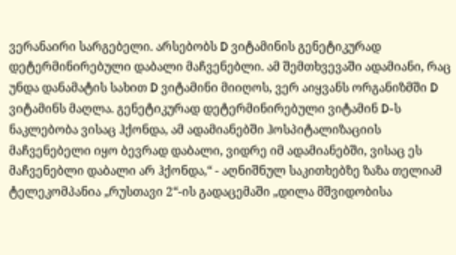ვერანაირი სარგებელი. არსებობს D ვიტამინის გენეტიკურად დეტერმინირებული დაბალი მაჩვენებლი. ამ შემთხვევაში ადამიანი, რაც უნდა დანამატის სახით D ვიტამინი მიიღოს, ვერ აიყვანს ორგანიზმში D ვიტამინს მაღლა. გენეტიკურად დეტერმინირებული ვიტამინ D-ს ნაკლებობა ვისაც ჰქონდა, ამ ადამიანებში ჰოსპიტალიზაციის მაჩვენებელი იყო ბევრად დაბალი, ვიდრე იმ ადამიანებში, ვისაც ეს მაჩვენებლი დაბალი არ ჰქონდა,“ - აღნიშნულ საკითხებზე ზაზა თელიამ ტელეკომპანია „რუსთავი 2“-ის გადაცემაში „დილა მშვიდობისა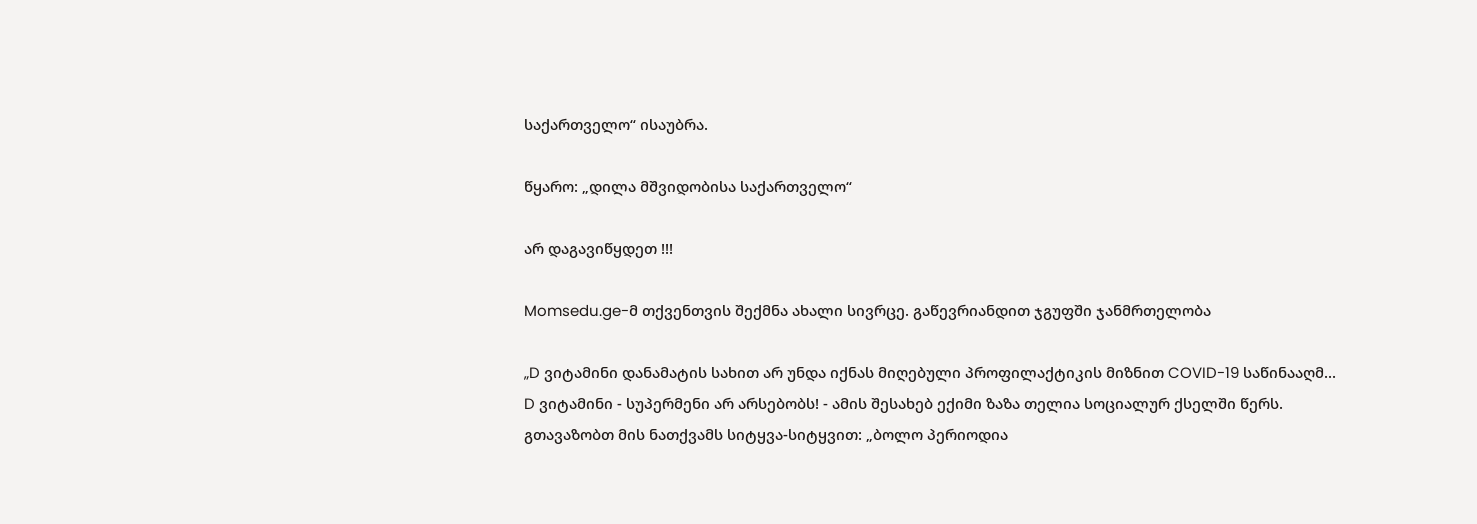საქართველო“ ისაუბრა.

წყარო: „დილა მშვიდობისა საქართველო“

არ დაგავიწყდეთ !!!

Momsedu.ge-მ თქვენთვის შექმნა ახალი სივრცე. გაწევრიანდით ჯგუფში ჯანმრთელობა

„D ვიტამინი დანამატის სახით არ უნდა იქნას მიღებული პროფილაქტიკის მიზნით COVID-19 საწინააღმ...
D ვიტამინი - სუპერმენი არ არსებობს! - ამის შესახებ ექიმი ზაზა თელია სოციალურ ქსელში წერს. გთავაზობთ მის ნათქვამს სიტყვა-სიტყვით: „ბოლო პერიოდია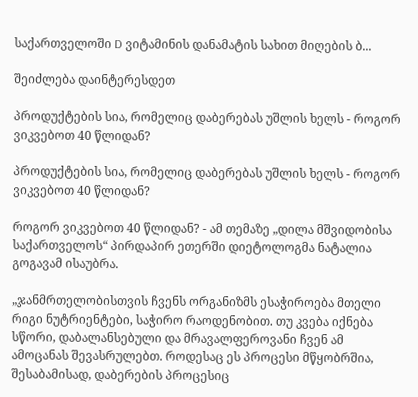საქართველოში D ვიტამინის დანამატის სახით მიღების ბ...

შეიძლება დაინტერესდეთ

პროდუქტების სია, რომელიც დაბერებას უშლის ხელს - როგორ ვიკვებოთ 40 წლიდან?

პროდუქტების სია, რომელიც დაბერებას უშლის ხელს - როგორ ვიკვებოთ 40 წლიდან?

როგორ ვიკვებოთ 40 წლიდან? - ამ თემაზე „დილა მშვიდობისა საქართველოს“ პირდაპირ ეთერში დიეტოლოგმა ნატალია გოგავამ ისაუბრა.

„ჯანმრთელობისთვის ჩვენს ორგანიზმს ესაჭიროება მთელი რიგი ნუტრიენტები, საჭირო რაოდენობით. თუ კვება იქნება სწორი, დაბალანსებული და მრავალფეროვანი ჩვენ ამ ამოცანას შევასრულებთ. როდესაც ეს პროცესი მწყობრშია, შესაბამისად, დაბერების პროცესიც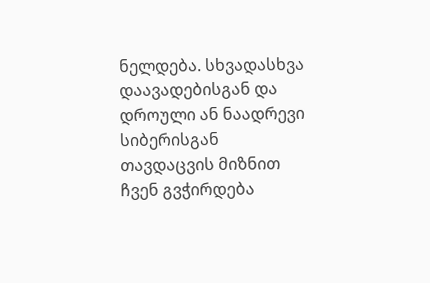ნელდება. სხვადასხვა დაავადებისგან და დროული ან ნაადრევი სიბერისგან თავდაცვის მიზნით ჩვენ გვჭირდება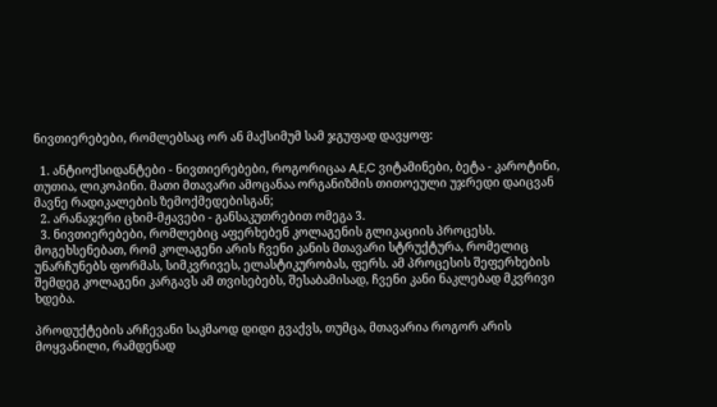ნივთიერებები, რომლებსაც ორ ან მაქსიმუმ სამ ჯგუფად დავყოფ:

  1. ანტიოქსიდანტები - ნივთიერებები, როგორიცაა A,E,C ვიტამინები, ბეტა - კაროტინი, თუთია, ლიკოპინი. მათი მთავარი ამოცანაა ორგანიზმის თითოეული უჯრედი დაიცვან მავნე რადიკალების ზემოქმედებისგან;
  2. არანაჯერი ცხიმ-მჟავები - განსაკუთრებით ომეგა 3.
  3. ნივთიერებები, რომლებიც აფერხებენ კოლაგენის გლიკაციის პროცესს. მოგეხსენებათ, რომ კოლაგენი არის ჩვენი კანის მთავარი სტრუქტურა, რომელიც უნარჩუნებს ფორმას, სიმკვრივეს, ელასტიკურობას, ფერს. ამ პროცესის შეფერხების შემდეგ კოლაგენი კარგავს ამ თვისებებს, შესაბამისად, ჩვენი კანი ნაკლებად მკვრივი ხდება.

პროდუქტების არჩევანი საკმაოდ დიდი გვაქვს, თუმცა, მთავარია როგორ არის მოყვანილი, რამდენად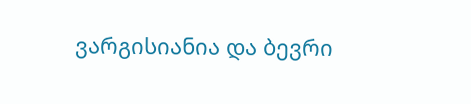ვარგისიანია და ბევრი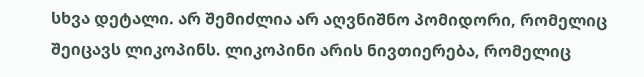სხვა დეტალი. არ შემიძლია არ აღვნიშნო პომიდორი, რომელიც შეიცავს ლიკოპინს. ლიკოპინი არის ნივთიერება, რომელიც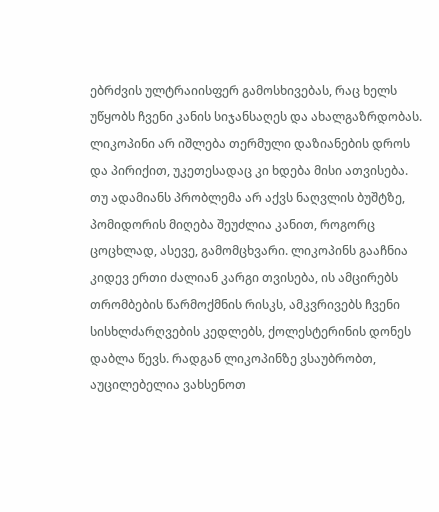ებრძვის ულტრაიისფერ გამოსხივებას, რაც ხელს უწყობს ჩვენი კანის სიჯანსაღეს და ახალგაზრდობას. ლიკოპინი არ იშლება თერმული დაზიანების დროს და პირიქით, უკეთესადაც კი ხდება მისი ათვისება. თუ ადამიანს პრობლემა არ აქვს ნაღვლის ბუშტზე, პომიდორის მიღება შეუძლია კანით, როგორც ცოცხლად, ასევე, გამომცხვარი. ლიკოპინს გააჩნია კიდევ ერთი ძალიან კარგი თვისება, ის ამცირებს თრომბების წარმოქმნის რისკს, ამკვრივებს ჩვენი სისხლძარღვების კედლებს, ქოლესტერინის დონეს დაბლა წევს. რადგან ლიკოპინზე ვსაუბრობთ, აუცილებელია ვახსენოთ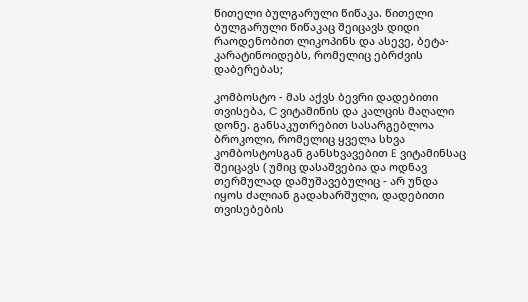წითელი ბულგარული წიწაკა. წითელი ბულგარული წიწაკაც შეიცავს დიდი რაოდენობით ლიკოპინს და ასევე, ბეტა-კარატინოიდებს, რომელიც ებრძვის დაბერებას;

კომბოსტო - მას აქვს ბევრი დადებითი თვისება, C ვიტამინის და კალცის მაღალი დონე. განსაკუთრებით სასარგებლოა ბროკოლი, რომელიც ყველა სხვა კომბოსტოსგან განსხვავებით E ვიტამინსაც შეიცავს ( უმიც დასაშვებია და ოდნავ თერმულად დამუშავებულიც - არ უნდა იყოს ძალიან გადახარშული, დადებითი თვისებების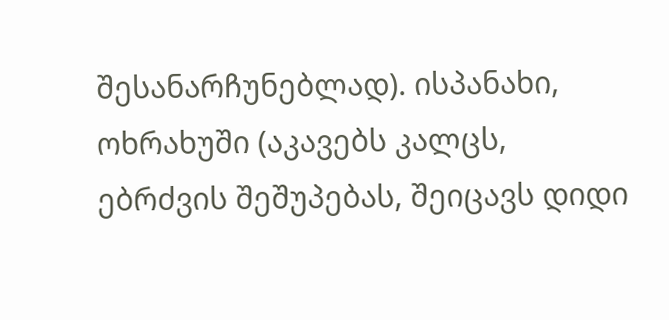შესანარჩუნებლად). ისპანახი, ოხრახუში (აკავებს კალცს, ებრძვის შეშუპებას, შეიცავს დიდი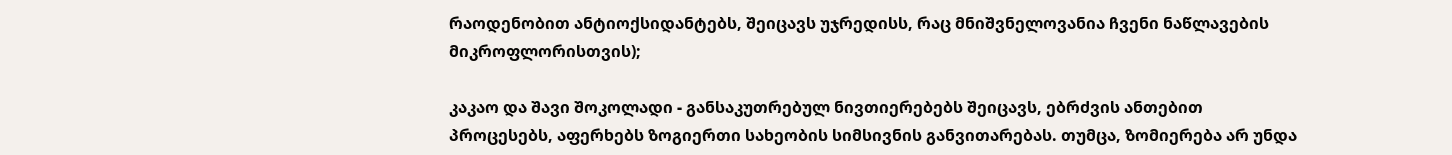რაოდენობით ანტიოქსიდანტებს, შეიცავს უჯრედისს, რაც მნიშვნელოვანია ჩვენი ნაწლავების მიკროფლორისთვის);

კაკაო და შავი შოკოლადი - განსაკუთრებულ ნივთიერებებს შეიცავს, ებრძვის ანთებით პროცესებს, აფერხებს ზოგიერთი სახეობის სიმსივნის განვითარებას. თუმცა, ზომიერება არ უნდა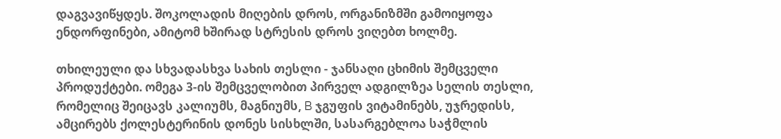დაგვავიწყდეს. შოკოლადის მიღების დროს, ორგანიზმში გამოიყოფა ენდორფინები, ამიტომ ხშირად სტრესის დროს ვიღებთ ხოლმე.

თხილეული და სხვადასხვა სახის თესლი - ჯანსაღი ცხიმის შემცველი პროდუქტები. ომეგა 3-ის შემცველობით პირველ ადგილზეა სელის თესლი, რომელიც შეიცავს კალიუმს, მაგნიუმს, B ჯგუფის ვიტამინებს, უჯრედისს, ამცირებს ქოლესტერინის დონეს სისხლში, სასარგებლოა საჭმლის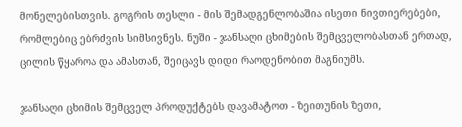მონელებისთვის. გოგრის თესლი - მის შემადგენლობაშია ისეთი ნივთიერებები, რომლებიც ებრძვის სიმსივნეს. ნუში - ჯანსაღი ცხიმების შემცველობასთან ერთად, ცილის წყაროა და ამასთან, შეიცავს დიდი რაოდენობით მაგნიუმს.

ჯანსაღი ცხიმის შემცველ პროდუქტებს დავამატოთ - ზეითუნის ზეთი,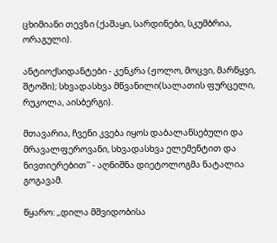ცხიმიანი თევზი (ქაშაყი, სარდინები, სკუმბრია, ორაგული).

ანტიოქსიდანტები - კენკრა (ჟოლო, მოცვი, მარწყვი, შტოში); სხვადასხვა მწვანილი(სალათის ფურცელი, რუკოლა, აისბერგი).

მთავარია, ჩვენი კვება იყოს დაბალანსებული და მრავალფეროვანი, სხვადასხვა ელემენტით და ნივთიერებით'' - აღნიშნა დიეტოლოგმა ნატალია გოგავამ.

წყარო: ,,დილა მშვიდობისა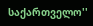საქართველო''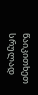წაიკითხეთ სრულად